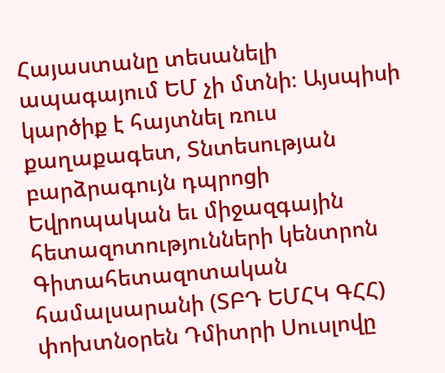Հայաստանը տեսանելի ապագայում ԵՄ չի մտնի։ Այսպիսի կարծիք է հայտնել ռուս քաղաքագետ, Տնտեսության բարձրագույն դպրոցի Եվրոպական եւ միջազգային հետազոտությունների կենտրոն Գիտահետազոտական համալսարանի (ՏԲԴ ԵՄՀԿ ԳՀՀ) փոխտնօրեն Դմիտրի Սուսլովը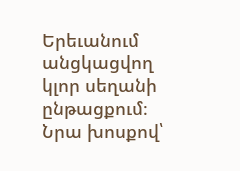Երեւանում անցկացվող կլոր սեղանի ընթացքում։
Նրա խոսքով՝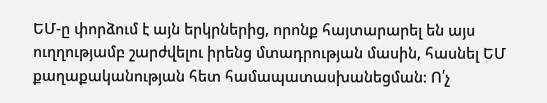ԵՄ-ը փորձում է այն երկրներից, որոնք հայտարարել են այս ուղղությամբ շարժվելու իրենց մտադրության մասին, հասնել ԵՄ քաղաքականության հետ համապատասխանեցման։ Ո՛չ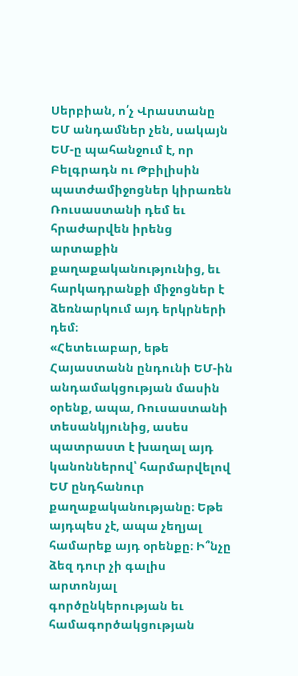Սերբիան, ո՛չ Վրաստանը ԵՄ անդամներ չեն, սակայն ԵՄ-ը պահանջում է, որ Բելգրադն ու Թբիլիսին պատժամիջոցներ կիրառեն Ռուսաստանի դեմ եւ հրաժարվեն իրենց արտաքին քաղաքականությունից, եւ հարկադրանքի միջոցներ է ձեռնարկում այդ երկրների դեմ։
«Հետեւաբար, եթե Հայաստանն ընդունի ԵՄ-ին անդամակցության մասին օրենք, ապա, Ռուսաստանի տեսանկյունից, ասես պատրաստ է խաղալ այդ կանոններով՝ հարմարվելով ԵՄ ընդհանուր քաղաքականությանը։ Եթե այդպես չէ, ապա չեղյալ համարեք այդ օրենքը։ Ի՞նչը ձեզ դուր չի գալիս արտոնյալ գործընկերության եւ համագործակցության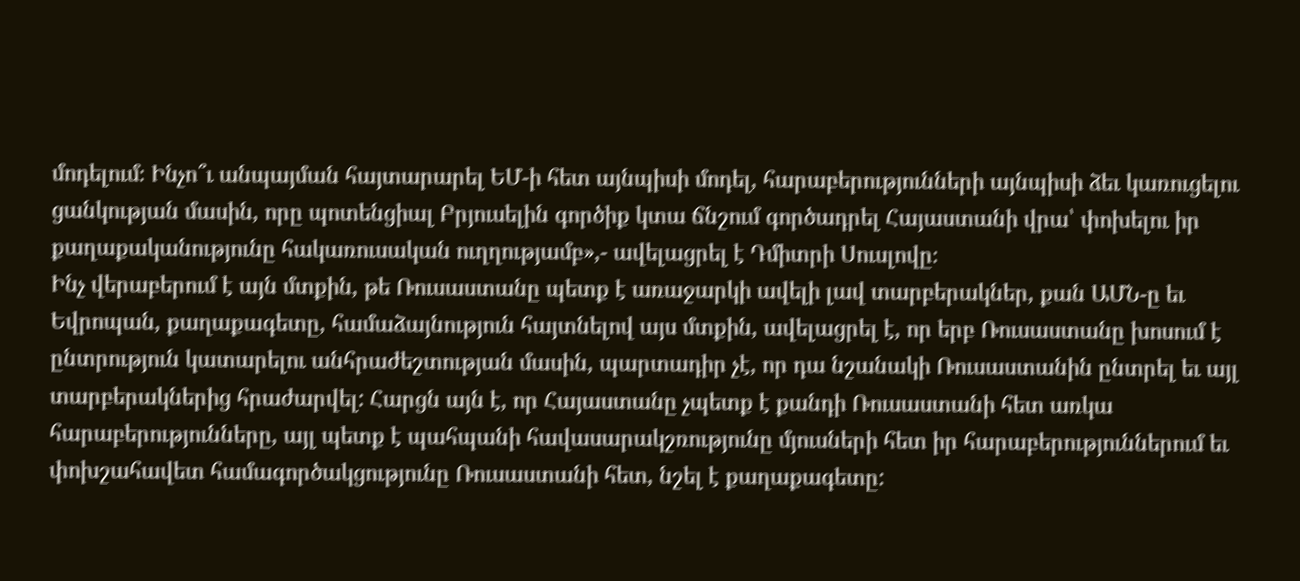մոդելում։ Ինչո՞ւ անպայման հայտարարել ԵՄ-ի հետ այնպիսի մոդել, հարաբերությունների այնպիսի ձեւ կառուցելու ցանկության մասին, որը պոտենցիալ Բրյուսելին գործիք կտա ճնշում գործադրել Հայաստանի վրա՝ փոխելու իր քաղաքականությունը հակառուսական ուղղությամբ»,- ավելացրել է Դմիտրի Սուսլովը։
Ինչ վերաբերում է այն մտքին, թե Ռուսաստանը պետք է առաջարկի ավելի լավ տարբերակներ, քան ԱՄՆ-ը եւ Եվրոպան, քաղաքագետը, համաձայնություն հայտնելով այս մտքին, ավելացրել է, որ երբ Ռուսաստանը խոսում է ընտրություն կատարելու անհրաժեշտության մասին, պարտադիր չէ, որ դա նշանակի Ռուսաստանին ընտրել եւ այլ տարբերակներից հրաժարվել: Հարցն այն է, որ Հայաստանը չպետք է քանդի Ռուսաստանի հետ առկա հարաբերությունները, այլ պետք է պահպանի հավասարակշռությունը մյուսների հետ իր հարաբերություններում եւ փոխշահավետ համագործակցությունը Ռուսաստանի հետ, նշել է քաղաքագետը: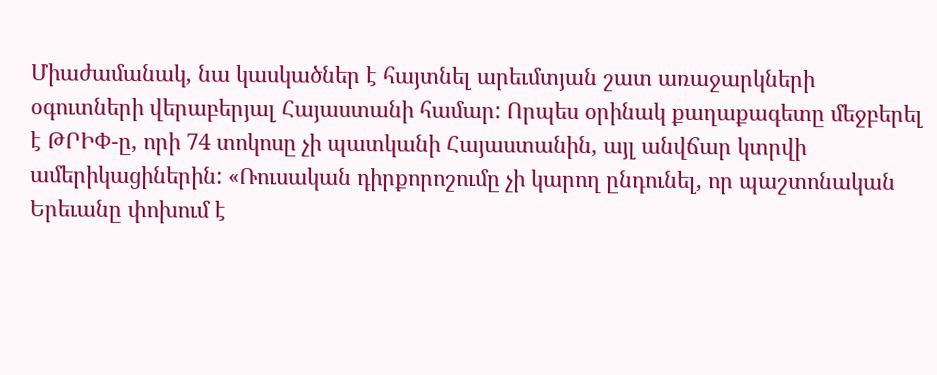Միաժամանակ, նա կասկածներ է հայտնել արեւմտյան շատ առաջարկների օգուտների վերաբերյալ Հայաստանի համար: Որպես օրինակ քաղաքագետը մեջբերել է ԹՐԻՓ-ը, որի 74 տոկոսը չի պատկանի Հայաստանին, այլ անվճար կտրվի ամերիկացիներին: «Ռուսական դիրքորոշումը չի կարող ընդունել, որ պաշտոնական Երեւանը փոխում է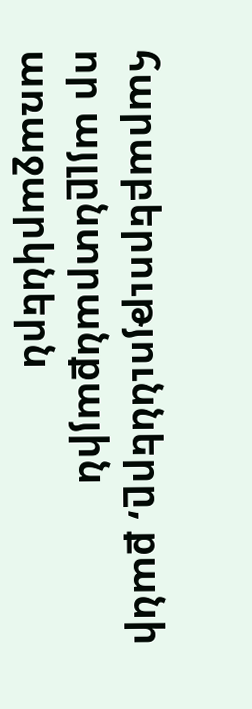հարաբերությունները, քանի որ այլընտրանքային առաջարկներն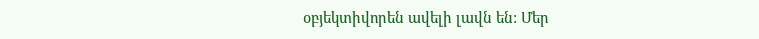օբյեկտիվորեն ավելի լավն են: Մեր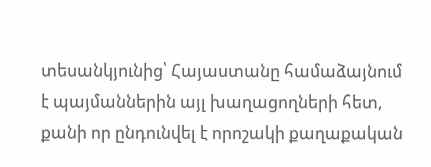տեսանկյունից՝ Հայաստանը համաձայնում է պայմաններին այլ խաղացողների հետ, քանի որ ընդունվել է որոշակի քաղաքական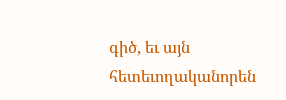գիծ, եւ այն հետեւողականորեն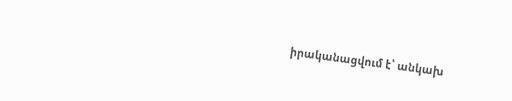իրականացվում է՝ անկախ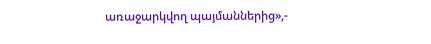առաջարկվող պայմաններից»,-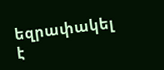եզրափակել է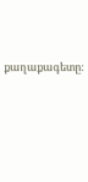քաղաքագետը: